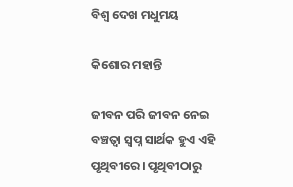ବିଶ୍ୱ ଦେଖ ମଧୁମୟ

କିଶୋର ମହାନ୍ତି

ଜୀବନ ପରି ଜୀବନ ନେଇ ବଞ୍ଚତ୍ବା ସ୍ବପ୍ନ ସାର୍ଥକ ହୁଏ ଏହି ପୃଥିବୀରେ। ପୃଥିବୀଠାରୁ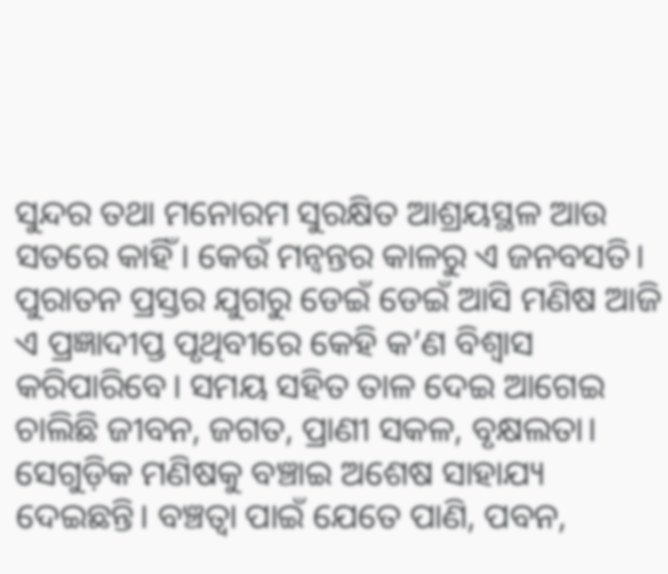ସୁନ୍ଦର ତଥା ମନୋରମ ସୁରକ୍ଷିତ ଆଶ୍ରୟସ୍ଥଳ ଆଉ ସତରେ କାହିଁ। କେଉଁ ମନ୍ବନ୍ତର କାଳରୁ ଏ ଜନବସତି। ପୁରାତନ ପ୍ରସ୍ତର ଯୁଗରୁ ଡେଇଁ ଡେଇଁ ଆସି ମଣିଷ ଆଜି ଏ ପ୍ରଜ୍ଞାଦୀପ୍ତ ପୃଥିବୀରେ କେହି କ’ଣ ବିଶ୍ୱାସ କରିପାରିବେ। ସମୟ ସହିତ ତାଳ ଦେଇ ଆଗେଇ ଚାଲିଛି ଜୀବନ, ଜଗତ, ପ୍ରାଣୀ ସକଳ, ବୃକ୍ଷଲତା। ସେଗୁଡ଼ିକ ମଣିଷକୁ ବଞ୍ଚାଇ ଅଶେଷ ସାହାଯ୍ୟ ଦେଇଛନ୍ତି। ବଞ୍ଚତ୍ବା ପାଇଁ ଯେତେ ପାଣି, ପବନ,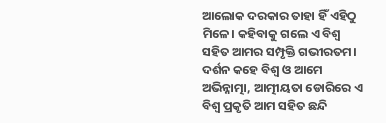ଆଲୋକ ଦରକାର ତାହା ହିଁ ଏହିଠୁ ମିଳେ। କହିବାକୁ ଗଲେ ଏ ବିଶ୍ୱ ସହିତ ଆମର ସମ୍ପୃକ୍ତି ଗଭୀରତମ। ଦର୍ଶନ କହେ ବିଶ୍ୱ ଓ ଆମେ ଅଭିନ୍ନାତ୍ମା, ଆତ୍ମୀୟତା ଡୋରିରେ ଏ ବିଶ୍ୱ ପ୍ରକୃତି ଆମ ସହିତ ଛନ୍ଦି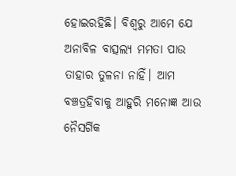ହୋଇରହିଛି। ବିଶ୍ୱରୁ ଆମେ ଯେ ଅନାବିଳ ବାତ୍ସଲ୍ୟ ମମତା ପାଉ ତାହାର ତୁଳନା ନାହିଁ। ଆମ ବଞ୍ଚତ୍ରହିବାକୁ ଆହୁରି ମନୋଜ୍ଞ ଆଉ ନୈସର୍ଗିକ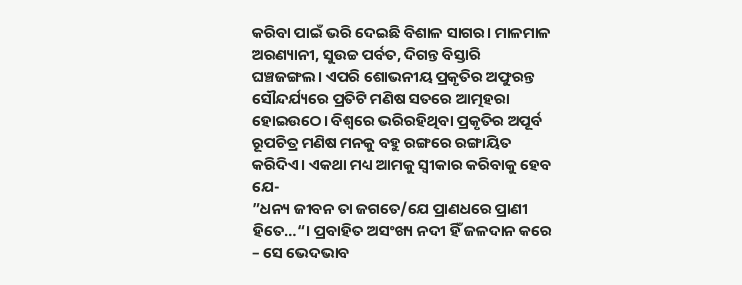କରିବା ପାଇଁ ଭରି ଦେଇଛି ବିଶାଳ ସାଗର। ମାଳମାଳ ଅରଣ୍ୟାନୀ, ସୁଉଚ୍ଚ ପର୍ବତ, ଦିଗନ୍ତ ବିସ୍ତାରି ଘଞ୍ଚଜଙ୍ଗଲ। ଏପରି ଶୋଭନୀୟ ପ୍ରକୃତିର ଅଫୁରନ୍ତ ସୌନ୍ଦର୍ଯ୍ୟରେ ପ୍ରତିଟି ମଣିଷ ସତରେ ଆତ୍ମହରା ହୋଇଉଠେ। ବିଶ୍ୱରେ ଭରିରହିଥିବା ପ୍ରକୃତିର ଅପୂର୍ବ ରୂପଚିତ୍ର ମଣିଷ ମନକୁ ବହୁ ରଙ୍ଗରେ ରଙ୍ଗାୟିତ କରିଦିଏ। ଏକଥା ମଧ୍ୟ ଆମକୁ ସ୍ବୀକାର କରିବାକୁ ହେବ ଯେ-
”ଧନ୍ୟ ଜୀବନ ତା ଜଗତେ/ଯେ ପ୍ରାଣଧରେ ପ୍ରାଣୀ ହିତେ…“। ପ୍ରବାହିତ ଅସଂଖ୍ୟ ନଦୀ ହିଁ ଜଳଦାନ କରେ – ସେ ଭେଦଭାବ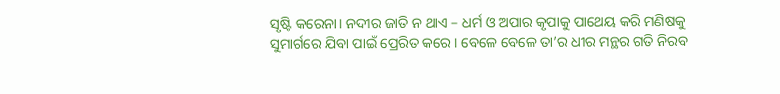ସୃଷ୍ଟି କରେନା। ନଦୀର ଜାତି ନ ଥାଏ – ଧର୍ମ ଓ ଅପାର କୃପାକୁ ପାଥେୟ କରି ମଣିଷକୁ ସୁମାର୍ଗରେ ଯିବା ପାଇଁ ପ୍ରେରିତ କରେ। ବେଳେ ବେଳେ ତା’ର ଧୀର ମନ୍ଥର ଗତି ନିରବ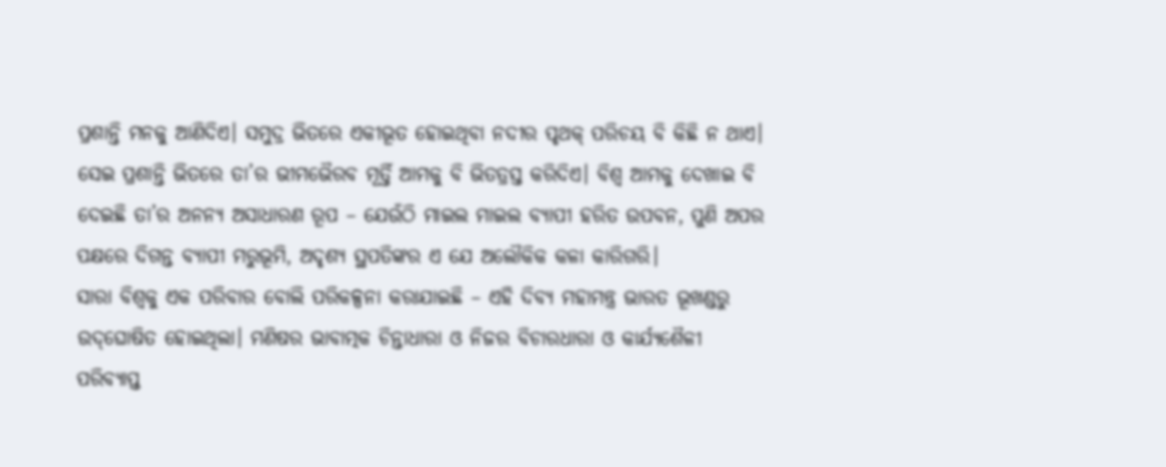ପ୍ରଶାନ୍ତି ମନକୁ ଆଣିଦିଏ। ସମୁଦ୍ର ଭିତରେ ଏକୀଭୂତ ହୋଇଥିବା ନଦୀର ପୃଥକ୍‌ ପରିଚୟ ବି କିଛି ନ ଥାଏ। ସେଇ ପ୍ରଶାନ୍ତି ଭିତରେ ତା’ର ଭୀମଭୈରବ ମୂର୍ତ୍ତି ଆମକୁ ବି ଭିତତ୍ରସ୍ତ କରିଦିଏ। ବିଶ୍ୱ ଆମକୁ ଦେଖାଇ ବି ଦେଇଛି ତା’ର ଅନନ୍ୟ ଅସାଧାରଣ ରୂପ – ଯେଉଁଠି ମାଇଲ ମାଇଲ ବ୍ୟାପୀ ହରିତ ଉପବନ, ପୁଣି ଅପର ପକ୍ଷରେ ଦିଗନ୍ତ ବ୍ୟାପୀ ମରୁଭୂମି, ଅଦୃଶ୍ୟ ସ୍ଥପତିଙ୍କର ଏ ଯେ ଅଲୌକିକ କଳା କାରିଗରି।
ସାରା ବିଶ୍ୱକୁ ଏକ ପରିବାର ବୋଲି ପରିକଳ୍ପନା କରାଯାଇଛି – ଏହି ଦିବ୍ୟ ମହାମନ୍ତ୍ର ଭାରତ ଭୂଖଣ୍ଡରୁ ଉଦ୍‌ଘୋଷିତ ହୋଇଥିଲା। ମଣିଷର ଭାବାତ୍ମକ ଚିନ୍ତାଧାରା ଓ ନିଜର ବିଚାରଧାରା ଓ କାର୍ଯ୍ୟଶୈଳୀ ପରିବ୍ୟାପ୍ତ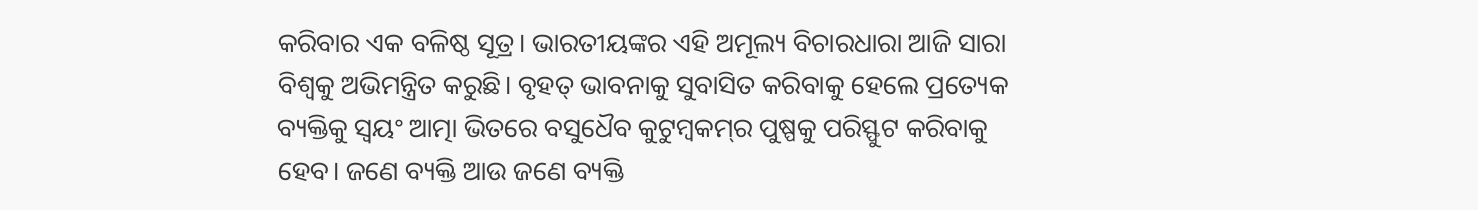କରିବାର ଏକ ବଳିଷ୍ଠ ସୂତ୍ର। ଭାରତୀୟଙ୍କର ଏହି ଅମୂଲ୍ୟ ବିଚାରଧାରା ଆଜି ସାରା ବିଶ୍ୱକୁ ଅଭିମନ୍ତ୍ରିତ କରୁଛି। ବୃହତ୍‌ ଭାବନାକୁ ସୁବାସିତ କରିବାକୁ ହେଲେ ପ୍ରତ୍ୟେକ ବ୍ୟକ୍ତିକୁ ସ୍ବୟଂ ଆତ୍ମା ଭିତରେ ବସୁଧୈବ କୁଟୁମ୍ବକମ୍‌ର ପୁଷ୍ପକୁ ପରିସ୍ଫୁଟ କରିବାକୁ ହେବ। ଜଣେ ବ୍ୟକ୍ତି ଆଉ ଜଣେ ବ୍ୟକ୍ତି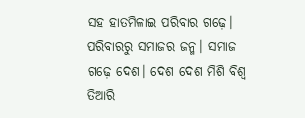ସହ ହାତମିଳାଇ ପରିବାର ଗଢ଼େ। ପରିବାରରୁ ସମାଜର ଜନ୍ମ। ସମାଜ ଗଢ଼େ ଦେଶ। ଦେଶ ଦେଶ ମିଶି ବିଶ୍ୱ ତିଆରି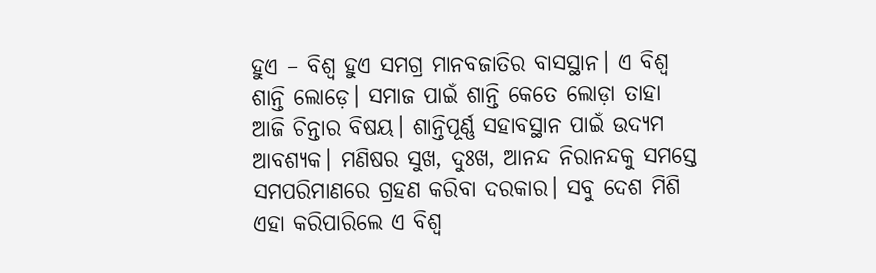ହୁଏ – ବିଶ୍ୱ ହୁଏ ସମଗ୍ର ମାନବଜାତିର ବାସସ୍ଥାନ। ଏ ବିଶ୍ୱ ଶାନ୍ତି ଲୋଡ଼େ। ସମାଜ ପାଇଁ ଶାନ୍ତି କେତେ ଲୋଡ଼ା ତାହା ଆଜି ଚିନ୍ତାର ବିଷୟ। ଶାନ୍ତିପୂର୍ଣ୍ଣ ସହାବସ୍ଥାନ ପାଇଁ ଉଦ୍ୟମ ଆବଶ୍ୟକ। ମଣିଷର ସୁଖ, ଦୁଃଖ, ଆନନ୍ଦ ନିରାନନ୍ଦକୁ ସମସ୍ତେ ସମପରିମାଣରେ ଗ୍ରହଣ କରିବା ଦରକାର। ସବୁ ଦେଶ ମିଶି ଏହା କରିପାରିଲେ ଏ ବିଶ୍ୱ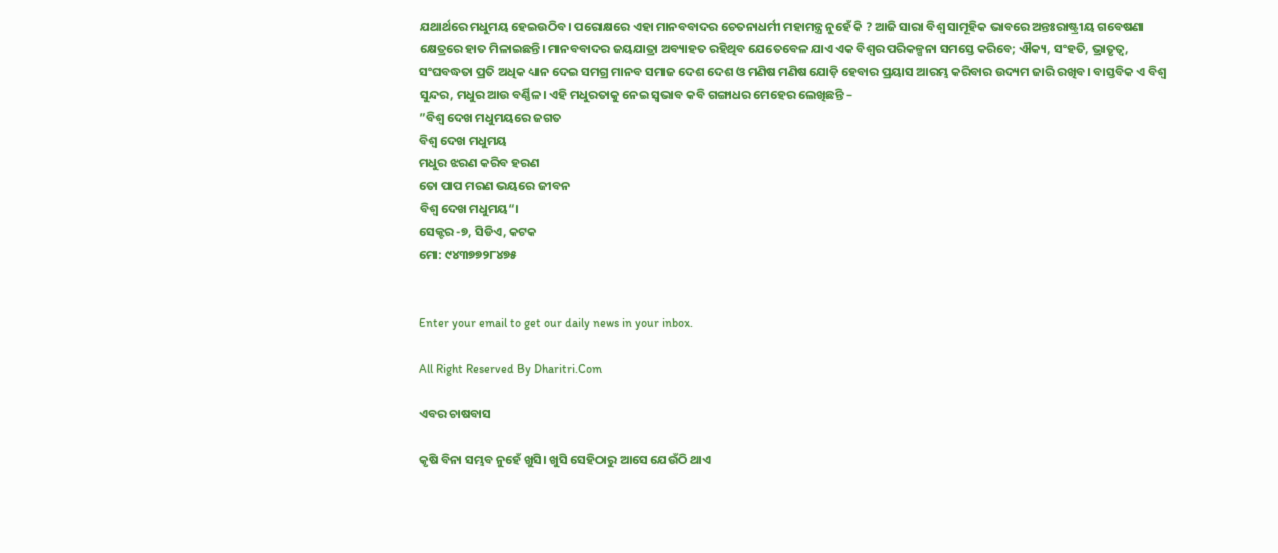ଯଥାର୍ଥରେ ମଧୁମୟ ହେଇଉଠିବ। ପରୋକ୍ଷରେ ଏହା ମାନବବାଦର ଚେତନାଧର୍ମୀ ମହାମନ୍ତ୍ର ନୁହେଁ କି ? ଆଜି ସାରା ବିଶ୍ୱ ସାମୂହିକ ଭାବରେ ଅନ୍ତଃରାଷ୍ଟ୍ରୀୟ ଗବେଷଣା କ୍ଷେତ୍ରରେ ହାତ ମିଳାଇଛନ୍ତି। ମାନବବାଦର ଜୟଯାତ୍ରା ଅବ୍ୟାହତ ରହିଥିବ ଯେତେବେଳ ଯାଏ ଏକ ବିଶ୍ୱର ପରିକଳ୍ପନା ସମସ୍ତେ କରିବେ; ଐକ୍ୟ, ସଂହତି, ଭ୍ରାତୃତ୍ୱ, ସଂଘବଦ୍ଧତା ପ୍ରତି ଅଧିକ ଧ୍ୟାନ ଦେଇ ସମଗ୍ର ମାନବ ସମାଜ ଦେଶ ଦେଶ ଓ ମଣିଷ ମଣିଷ ଯୋଡ଼ି ହେବାର ପ୍ରୟାସ ଆରମ୍ଭ କରିବାର ଉଦ୍ୟମ ଜାରି ରଖିବ। ବାସ୍ତବିକ ଏ ବିଶ୍ୱ ସୁନ୍ଦର, ମଧୁର ଆଉ ବର୍ଣ୍ଣିଳ। ଏହି ମଧୁରତାକୁ ନେଇ ସ୍ବଭାବ କବି ଗଙ୍ଗାଧର ମେହେର ଲେଖିଛନ୍ତି –
”ବିଶ୍ୱ ଦେଖ ମଧୁମୟରେ ଜଗତ
ବିଶ୍ୱ ଦେଖ ମଧୁମୟ
ମଧୁର ଝରଣ କରିବ ହରଣ
ତୋ ପାପ ମରଣ ଭୟରେ ଜୀବନ
ବିଶ୍ୱ ଦେଖ ମଧୁମୟ“।
ସେକ୍ଟର -୭, ସିଡିଏ, କଟକ
ମୋ: ୯୪୩୭୭୨୮୪୭୫


Enter your email to get our daily news in your inbox.

All Right Reserved By Dharitri.Com

ଏବର ଚାଷବାସ

କୃଷି ବିନା ସମ୍ଭବ ନୁହେଁ ଖୁସି। ଖୁସି ସେହିଠାରୁ ଆସେ ଯେଉଁଠି ଥାଏ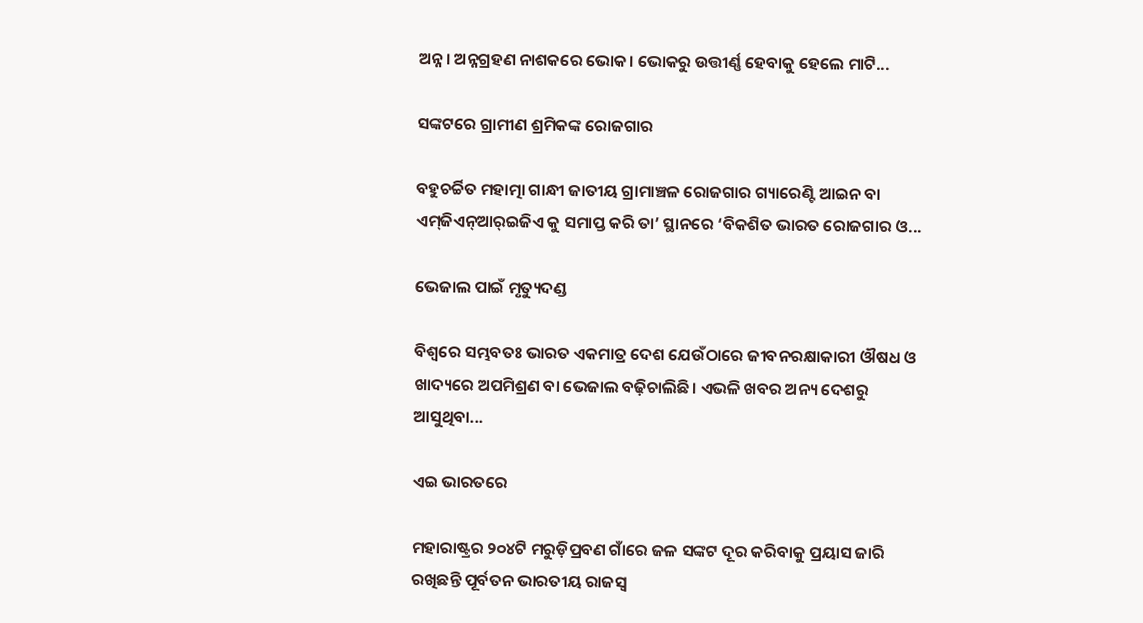ଅନ୍ନ। ଅନ୍ନଗ୍ରହଣ ନାଶକରେ ଭୋକ। ଭୋକରୁ ଉତ୍ତୀର୍ଣ୍ଣ ହେବାକୁ ହେଲେ ମାଟି...

ସଙ୍କଟରେ ଗ୍ରାମୀଣ ଶ୍ରମିକଙ୍କ ରୋଜଗାର

ବହୁଚର୍ଚ୍ଚିତ ମହାତ୍ମା ଗାନ୍ଧୀ ଜାତୀୟ ଗ୍ରାମାଞ୍ଚଳ ରୋଜଗାର ଗ୍ୟାରେଣ୍ଟି ଆଇନ ବା ଏମ୍‌ଜିଏନ୍‌ଆର୍‌ଇଜିଏ କୁ ସମାପ୍ତ କରି ତା’ ସ୍ଥାନରେ ‘ବିକଶିତ ଭାରତ ରୋଜଗାର ଓ...

ଭେଜାଲ ପାଇଁ ମୃତ୍ୟୁଦଣ୍ଡ

ବିଶ୍ୱରେ ସମ୍ଭବତଃ ଭାରତ ଏକମାତ୍ର ଦେଶ ଯେଉଁଠାରେ ଜୀବନରକ୍ଷାକାରୀ ଔଷଧ ଓ ଖାଦ୍ୟରେ ଅପମିଶ୍ରଣ ବା ଭେଜାଲ ବଢ଼ିଚାଲିଛି। ଏଭଳି ଖବର ଅନ୍ୟ ଦେଶରୁ ଆସୁଥିବା...

ଏଇ ଭାରତରେ

ମହାରାଷ୍ଟ୍ରର ୨୦୪ଟି ମରୁଡ଼ିପ୍ରବଣ ଗାଁରେ ଜଳ ସଙ୍କଟ ଦୂର କରିବାକୁ ପ୍ରୟାସ ଜାରି ରଖିଛନ୍ତି ପୂର୍ବତନ ଭାରତୀୟ ରାଜସ୍ବ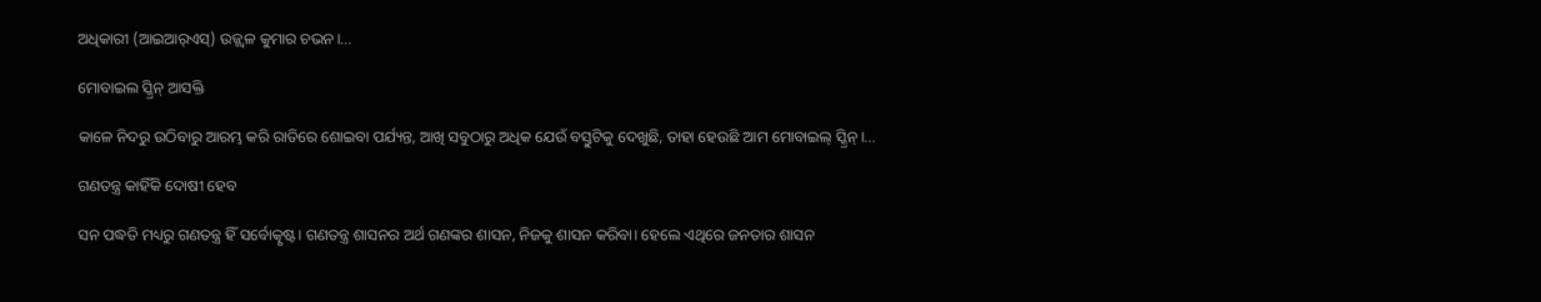ଅଧିକାରୀ (ଆଇଆର୍‌ଏସ୍‌) ଉଜ୍ଜ୍ୱଳ କୁମାର ଚଭନ।...

ମୋବାଇଲ ସ୍କ୍ରିନ୍‌ ଆସକ୍ତି

କାଳେ ନିଦରୁ ଉଠିବାରୁ ଆରମ୍ଭ କରି ରାତିରେ ଶୋଇବା ପର୍ଯ୍ୟନ୍ତ, ଆଖି ସବୁଠାରୁ ଅଧିକ ଯେଉଁ ବସ୍ତୁଟିକୁ ଦେଖୁଛି, ତାହା ହେଉଛି ଆମ ମୋବାଇଲ୍‌ ସ୍କ୍ରିନ୍‌।...

ଗଣତନ୍ତ୍ର କାହିଁକି ଦୋଷୀ ହେବ

ସନ ପଦ୍ଧତି ମଧ୍ୟରୁ ଗଣତନ୍ତ୍ର ହିଁ ସର୍ବୋତ୍କୃଷ୍ଟ। ଗଣତନ୍ତ୍ର ଶାସନର ଅର୍ଥ ଗଣଙ୍କର ଶାସନ, ନିଜକୁ ଶାସନ କରିବା। ହେଲେ ଏଥିରେ ଜନତାର ଶାସନ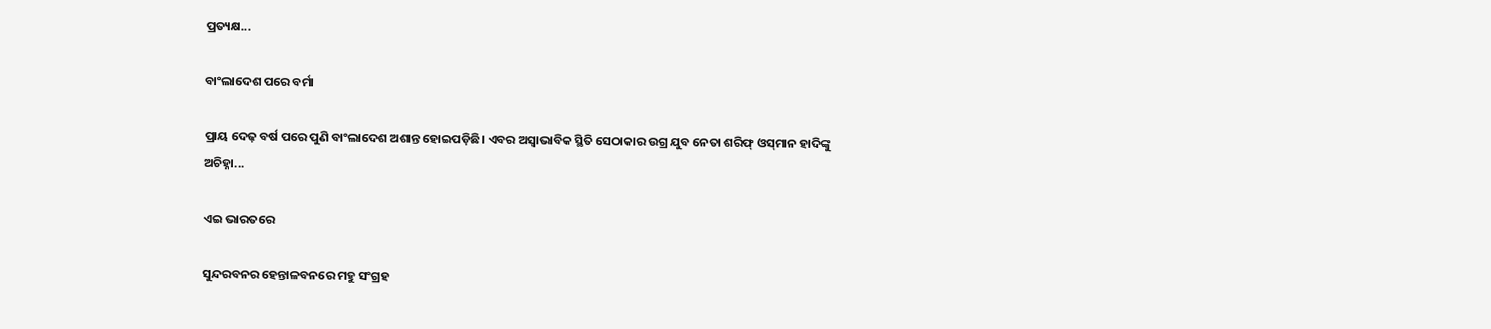ପ୍ରତ୍ୟକ୍ଷ...

ବାଂଲାଦେଶ ପରେ ବର୍ମା

ପ୍ରାୟ ଦେଢ଼ ବର୍ଷ ପରେ ପୁଣି ବାଂଲାଦେଶ ଅଶାନ୍ତ ହୋଇପଡ଼ିଛି। ଏବର ଅସ୍ବାଭାବିକ ସ୍ଥିତି ସେଠାକାର ଉଗ୍ର ଯୁବ ନେତା ଶରିଫ୍‌ ଓସ୍‌ମାନ ହାଦିଙ୍କୁ ଅଚିହ୍ନା...

ଏଇ ଭାରତରେ

ସୁନ୍ଦରବନର ହେନ୍ତାଳବନରେ ମହୁ ସଂଗ୍ରହ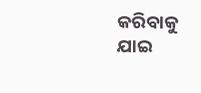କରିବାକୁ ଯାଇ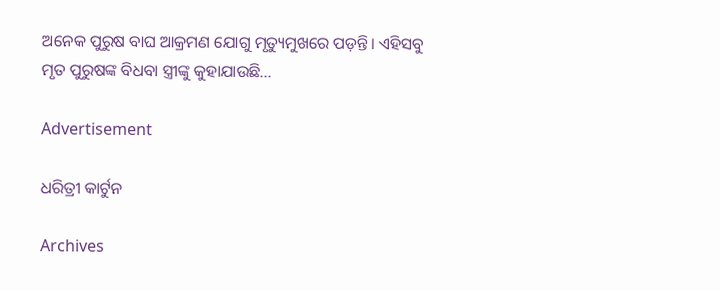ଅନେକ ପୁରୁଷ ବାଘ ଆକ୍ରମଣ ଯୋଗୁ ମୃତ୍ୟୁମୁଖରେ ପଡ଼ନ୍ତି। ଏହିସବୁ ମୃତ ପୁରୁଷଙ୍କ ବିଧବା ସ୍ତ୍ରୀଙ୍କୁ କୁହାଯାଉଛି...

Advertisement

ଧରିତ୍ରୀ କାର୍ଟୁନ

Archives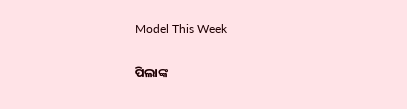Model This Week

ପିଲାଙ୍କ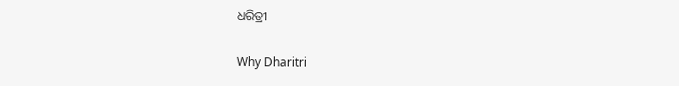ଧରିତ୍ରୀ

Why Dharitri